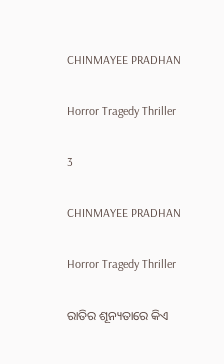CHINMAYEE PRADHAN

Horror Tragedy Thriller

3

CHINMAYEE PRADHAN

Horror Tragedy Thriller

ରାତିର ଶୂନ୍ୟତାରେ କିଏ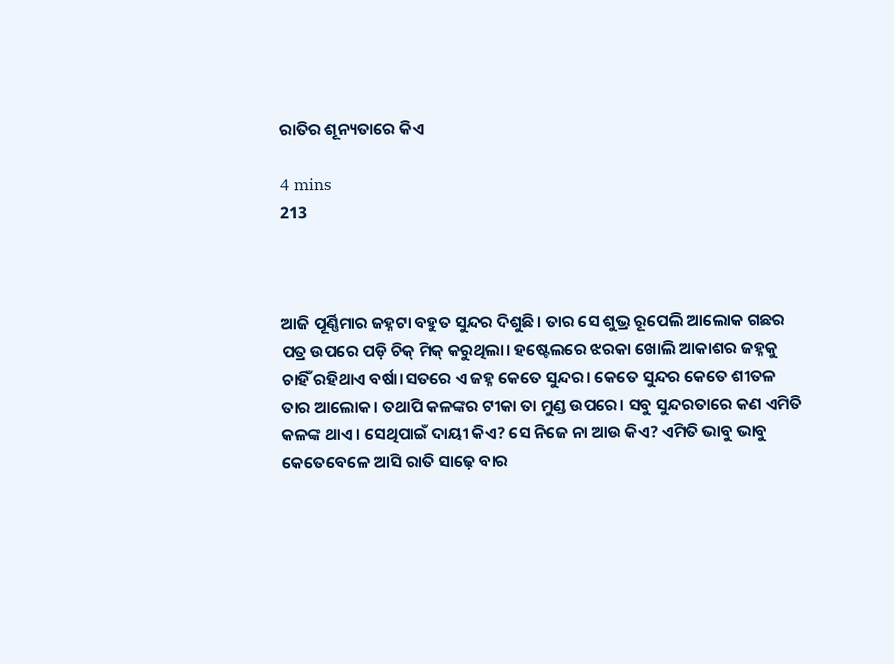ରାତିର ଶୂନ୍ୟତାରେ କିଏ

4 mins
213



ଆଜି ପୂର୍ଣ୍ଣିମାର ଜହ୍ନଟା ବହୁତ ସୁନ୍ଦର ଦିଶୁଛି। ତାର ସେ ଶୁଭ୍ର ରୂପେଲି ଆଲୋକ ଗଛର ପତ୍ର ଉପରେ ପଡ଼ି ଚିକ୍ ମିକ୍ କରୁଥିଲା। ହଷ୍ଟେଲରେ ଝରକା ଖୋଲି ଆକାଶର ଜହ୍ନକୁ ଚାହିଁ ରହିଥାଏ ବର୍ଷା।ସତରେ ଏ ଜହ୍ନ କେତେ ସୁନ୍ଦର। କେତେ ସୁନ୍ଦର କେତେ ଶୀତଳ ତାର ଆଲୋକ। ତଥାପି କଳଙ୍କର ଟୀକା ତା ମୁଣ୍ଡ ଉପରେ। ସବୁ ସୁନ୍ଦରତାରେ କଣ ଏମିତି କଳଙ୍କ ଥାଏ। ସେଥିପାଇଁ ଦାୟୀ କିଏ? ସେ ନିଜେ ନା ଆଉ କିଏ? ଏମିତି ଭାବୁ ଭାବୁ କେତେବେଳେ ଆସି ରାତି ସାଢ଼େ ବାର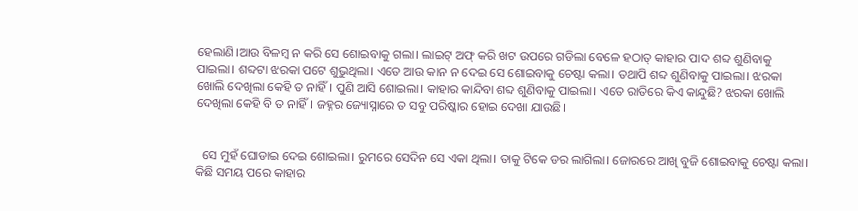ହେଲାଣି।ଆଉ ବିଳମ୍ବ ନ କରି ସେ ଶୋଇବାକୁ ଗଲା। ଲାଇଟ୍ ଅଫ୍ କରି ଖଟ ଉପରେ ଗଡିଲା ବେଳେ ହଠାତ୍ କାହାର ପାଦ ଶବ୍ଦ ଶୁଣିବାକୁ ପାଇଲା। ଶବ୍ଦଟା ଝରକା ପଟେ ଶୁଭୁଥିଲା। ଏତେ ଆଉ କାନ ନ ଦେଇ ସେ ଶୋଇବାକୁ ଚେଷ୍ଟା କଲା। ତଥାପି ଶବ୍ଦ ଶୁଣିବାକୁ ପାଇଲା। ଝରକା ଖୋଲି ଦେଖିଲା କେହି ତ ନାହିଁ। ପୁଣି ଆସି ଶୋଇଲା। କାହାର କାନ୍ଦିବା ଶବ୍ଦ ଶୁଣିବାକୁ ପାଇଲା। ଏତେ ରାତିରେ କିଏ କାନ୍ଦୁଛି? ଝରକା ଖୋଲି ଦେଖିଲା କେହି ବି ତ ନାହିଁ। ଜହ୍ନର ଜ୍ୟୋସ୍ନାରେ ତ ସବୁ ପରିଷ୍କାର ହୋଇ ଦେଖା ଯାଉଛି।


  ସେ ମୁହଁ ଘୋଡାଇ ଦେଇ ଶୋଇଲା। ରୁମରେ ସେଦିନ ସେ ଏକା ଥିଲା। ତାକୁ ଟିକେ ଡର ଲାଗିଲା। ଜୋରରେ ଆଖି ବୁଜି ଶୋଇବାକୁ ଚେଷ୍ଟା କଲା। କିଛି ସମୟ ପରେ କାହାର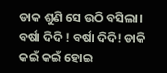ଡାକ ଶୁଣି ସେ ଉଠି ବସିଲା। ବର୍ଷା ଦିଦି ! ବର୍ଷା ଦିଦି! ଡାକି କଇଁ କଇଁ ହୋଇ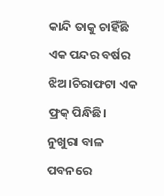କାନ୍ଦି ତାକୁ ଚାହିଁଛି ଏକ ପନ୍ଦର ବର୍ଷର ଝିଅ।ଚିରାଫଟା ଏକ ଫ୍ରକ୍ ପିନ୍ଧିଛି। ନୁଖୁରା ବାଳ ପବନରେ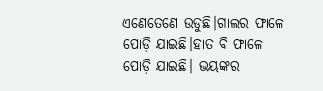ଏଣେତେଣେ ଉଡୁଛି।ଗାଲର ଫାଳେ ପୋଡ଼ି ଯାଇଛି।ହାତ ବି ଫାଳେ ପୋଡ଼ି ଯାଇଛି। ଭୟଙ୍କର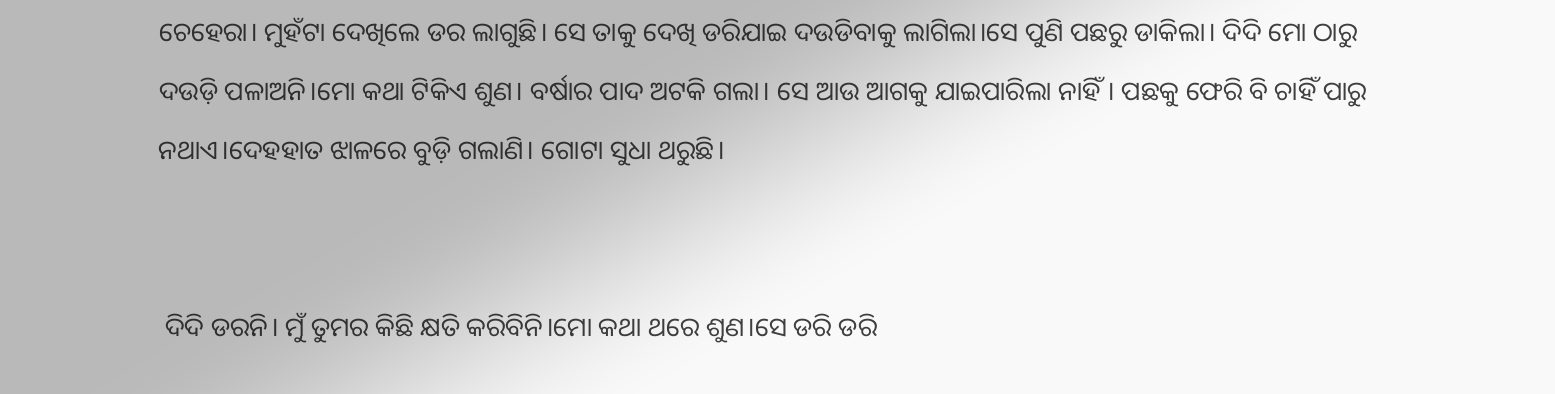ଚେହେରା। ମୁହଁଟା ଦେଖିଲେ ଡର ଲାଗୁଛି। ସେ ତାକୁ ଦେଖି ଡରିଯାଇ ଦ‍‍‌‌ଉଡିବାକୁ ଲାଗିଲା।ସେ ପୁଣି ପଛରୁ ଡାକିଲା। ଦିଦି ମୋ ଠାରୁ ଦଉଡ଼ି ପଳାଅନି।ମୋ କଥା ଟିକିଏ ଶୁଣ। ବର୍ଷାର ପାଦ ଅଟକି ଗଲା। ସେ ଆଉ ଆଗକୁ ଯାଇପାରିଲା ନାହିଁ। ପଛକୁ ଫେରି ବି ଚାହିଁ ପାରୁ ନଥାଏ।ଦେହହାତ ଝାଳରେ ବୁଡ଼ି ଗଲାଣି। ଗୋଟା ସୁଧା ଥରୁଛି।


 ଦିଦି ଡରନି। ମୁଁ ତୁମର କିଛି କ୍ଷତି କରିବିନି।ମୋ କଥା ଥରେ ଶୁଣ।ସେ ଡରି ଡରି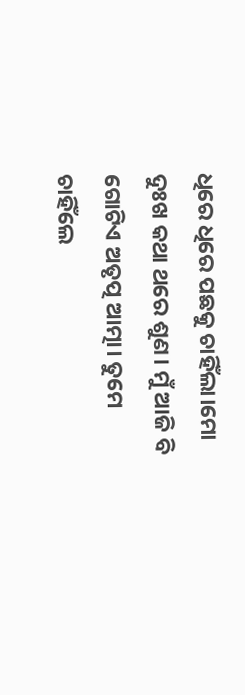ଧିରେ ଧିରେ ପଛକୁ ଚାହିଁଲା।ମୋ ଦୁଃଖ କଥା ଥରେ ଶୁଣ। ମୁଁ ଆଜି ବି ଗୋଟିଏ ଅତୃତ୍ପ ଆତ୍ମା। ତୁମେ ଚାହିଁଲେ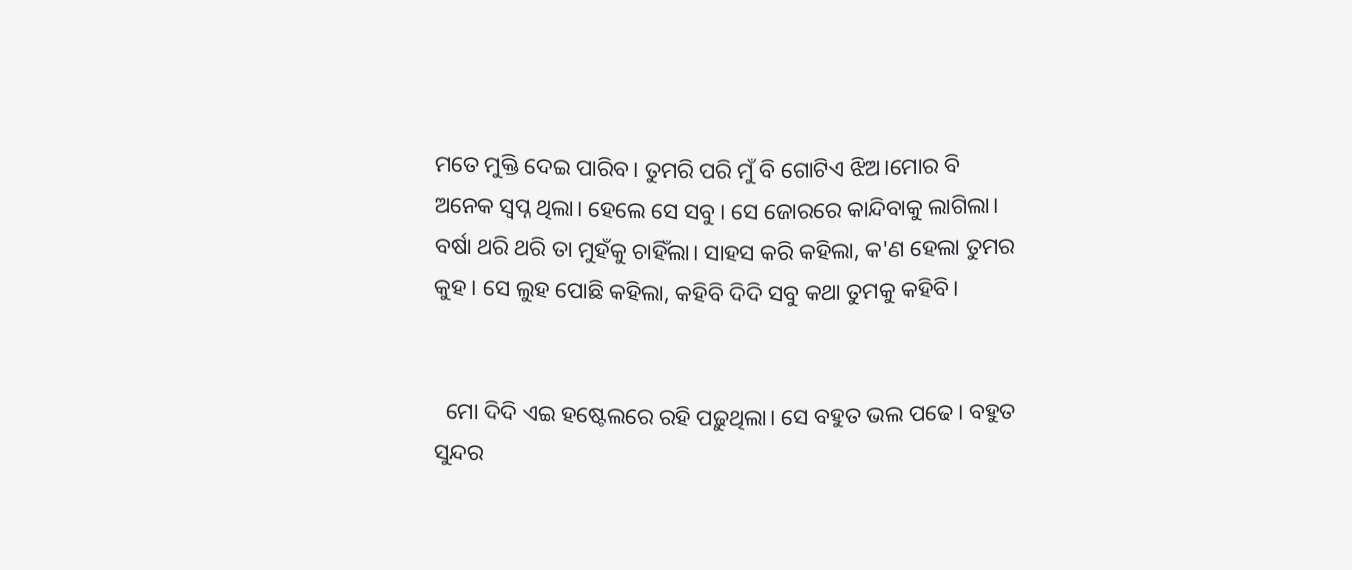ମତେ ମୁକ୍ତି ଦେଇ ପାରିବ। ତୁମରି ପରି ମୁଁ ବି ଗୋଟିଏ ଝିଅ।ମୋର ବି ଅନେକ ସ୍ୱପ୍ନ ଥିଲା। ହେଲେ ସେ ସବୁ । ସେ ଜୋରରେ କାନ୍ଦିବାକୁ ଲାଗିଲା। ବର୍ଷା ଥରି ଥରି ତା ମୁହଁକୁ ଚାହିଁଲା। ସାହସ କରି କହିଲା, କ'ଣ ହେଲା ତୁମର କୁହ। ସେ ଲୁହ ପୋଛି କହିଲା, କହିବି ଦିଦି ସବୁ କଥା ତୁମକୁ କହିବି।


  ମୋ ଦିଦି ଏଇ ହଷ୍ଟେଲରେ ରହି ପଢ଼ୁଥିଲା। ସେ ବହୁତ ଭଲ ପଢେ। ବହୁତ ସୁନ୍ଦର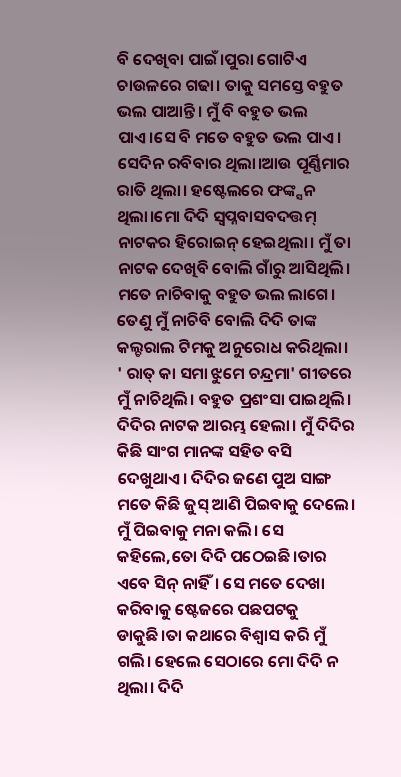ବି ଦେଖିବା ପାଇଁ।ପୁରା ଗୋଟିଏ ଚାଉଳରେ ଗଢା। ତାକୁ ସମସ୍ତେ ବହୁତ ଭଲ ପାଆନ୍ତି। ମୁଁ ବି ବହୁତ ଭଲ ପାଏ।ସେ ବି ମତେ ବହୁତ ଭଲ ପାଏ। ସେଦିନ ରବିବାର ଥିଲା।ଆଉ ପୂର୍ଣ୍ଣିମାର ରାତି ଥିଲା। ହଷ୍ଟେଲରେ ଫଙ୍କ୍ସନ ଥିଲା।ମୋ ଦିଦି ସ୍ୱପ୍ନବାସବଦତ୍ତମ୍ ନାଟକର ହିରୋଇନ୍ ହେଇଥିଲା। ମୁଁ ତା ନାଟକ ଦେଖିବି ବୋଲି ଗାଁରୁ ଆସିଥିଲି। ମତେ ନାଚିବାକୁ ବହୁତ ଭଲ ଲାଗେ। ତେଣୁ ମୁଁ ନାଚିବି ବୋଲି ଦିଦି ତାଙ୍କ କଲ୍ଚରାଲ ଟିମକୁ ଅନୁରୋଧ କରିଥିଲା। ' ରାତ୍ କା ସମା ଝୁମେ ଚନ୍ଦ୍ରମା' ଗୀତରେ ମୁଁ ନାଚିଥିଲି। ବହୁତ ପ୍ରଶଂସା ପାଇଥିଲି। ଦିଦିର ନାଟକ ଆରମ୍ଭ ହେଲା। ମୁଁ ଦିଦିର କିଛି ସାଂଗ ମାନଙ୍କ ସହିତ ବସି ଦେଖୁଥାଏ। ଦିଦିର ଜଣେ ପୁଅ ସାଙ୍ଗ ମତେ କିଛି ଜୁସ୍ ଆଣି ପିଇବାକୁ ଦେଲେ। ମୁଁ ପିଇବାକୁ ମନା କଲି। ସେ କହିଲେ,ତୋ ଦିଦି ପଠେଇଛି।ତାର‌ ଏବେ ସିନ୍ ନାହିଁ। ସେ ମତେ ଦେଖା କରିବାକୁ ଷ୍ଟେଜରେ ପଛପଟକୁ ଡାକୁଛି।ତା କଥାରେ ବିଶ୍ୱାସ କରି ମୁଁ ଗଲି। ହେଲେ ସେଠାରେ ମୋ ଦିଦି ନ ଥିଲା। ଦିଦି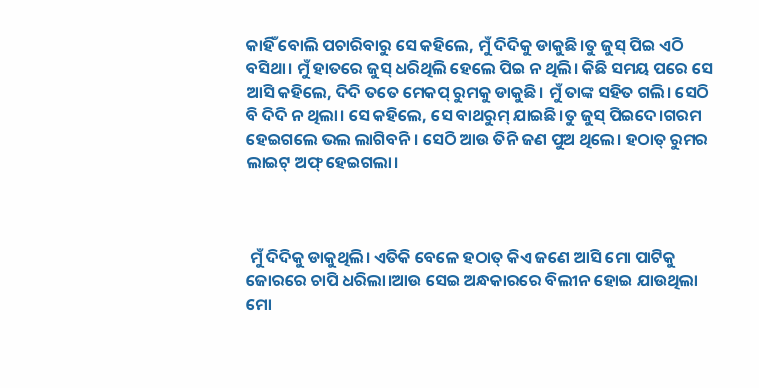କାହିଁ ବୋଲି ପଚାରିବାରୁ ସେ କହିଲେ, ମୁଁ ଦିଦିକୁ ଡାକୁଛି।ତୁ ଜୁସ୍ ପିଇ ଏଠି ବସିଥା। ମୁଁ ହାତରେ ଜୁସ୍ ଧରିଥିଲି ହେଲେ ପିଇ ନ ଥିଲି। କିଛି ସମୟ ପରେ ସେ ଆସି କହିଲେ, ଦିଦି ତତେ ମେକପ୍ ରୁମକୁ ଡାକୁଛି। ମୁଁ ତାଙ୍କ ସହିତ ଗଲି। ସେଠି ବି ଦିଦି ନ ଥିଲା। ସେ କହିଲେ, ସେ ବାଥରୁମ୍ ଯାଇଛି।ତୁ ଜୁସ୍ ପିଇଦେ।ଗରମ ହେଇଗଲେ ଭଲ ଲାଗିବନି। ସେଠି ଆଉ ତିନି ଜଣ ପୁଅ ଥିଲେ। ହଠାତ୍ ରୁମର ଲାଇଟ୍ ଅଫ୍ ହେଇଗଲା।



 ମୁଁ ଦିଦିକୁ ଡାକୁଥିଲି। ଏତିକି ବେଳେ ହଠାତ୍ କିଏ ଜଣେ ଆସି ମୋ ପାଟିକୁ ଜୋରରେ ଚାପି ଧରିଲା।ଆଉ ସେଇ ଅନ୍ଧକାରରେ ବିଲୀନ ହୋଇ ଯାଉଥିଲା ମୋ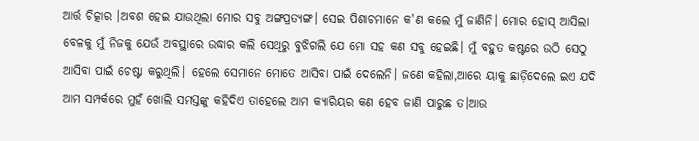ଆର୍ତ୍ତ ଚିତ୍କାର ।ଅବଶ ହେଇ ଯାଉଥିଲା ମୋର ସବୁ ଅଙ୍ଗପ୍ରତ୍ୟଙ୍ଗ। ସେଇ ପିଶାଚମାନେ କ'ଣ କଲେ ମୁଁ ଜାଣିନି। ମୋର ହୋସ୍ ଆସିଲା ବେଳକୁ ମୁଁ ନିଜକୁ ଯେଉଁ ଅବସ୍ଥାରେ ଉଦ୍ଧାର କଲି ସେଥିରୁ ବୁଝିଗଲି ଯେ ମୋ ସହ କଣ ସବୁ ହେଇଛି। ମୁଁ ବହୁତ କଷ୍ଟରେ ଉଠି ସେଠୁ ଆସିବା ପାଇଁ ଚେଷ୍ଟା କରୁଥିଲି। ହେଲେ ସେମାନେ ମୋତେ ଆସିବା ପାଇଁ ଦେଲେନି। ଜଣେ କହିଲା,ଆରେ ୟାକୁ ଛାଡ଼ିଦେଲେ ଇଏ ଯଦି ଆମ ସମ୍ପର୍କରେ ମୁହଁ ଖୋଲି ସମସ୍ତଙ୍କୁ କହିଦିଏ ତାହେଲେ ଆମ କ୍ୟାରିୟର କଣ ହେବ ଜାଣି ପାରୁଛ ତ।ଆଉ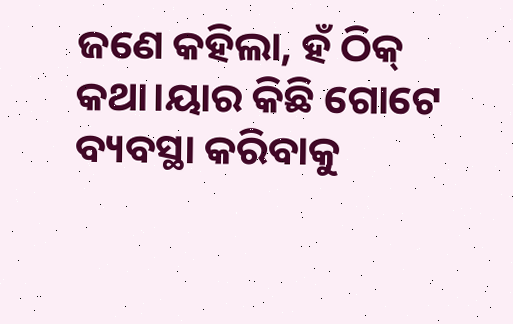ଜଣେ କହିଲା, ହଁ ଠିକ୍ କଥା।ୟାର କିଛି ଗୋଟେ ବ୍ୟବସ୍ଥା କରିବାକୁ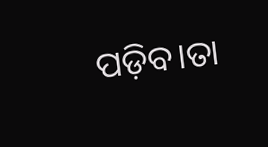ପଡ଼ିବ।ତା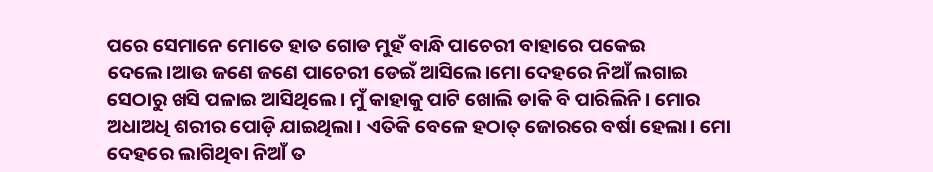ପରେ ସେମାନେ ମୋତେ ହାତ ଗୋଡ ମୁହଁ ବାନ୍ଧି ପାଚେରୀ ବାହାରେ ପକେଇ ଦେଲେ।ଆଉ ଜଣେ ଜଣେ ପାଚେରୀ ଡେଇଁ ଆସିଲେ।ମୋ ଦେହରେ ନିଆଁ ଲଗାଇ ସେଠାରୁ ଖସି ପଳାଇ ଆସିଥିଲେ। ମୁଁ କାହାକୁ ପାଟି ଖୋଲି ଡାକି ବି ପାରିଲିନି। ମୋର ଅଧାଅଧି ଶରୀର ପୋଡ଼ି ଯାଇଥିଲା। ଏତିକି ବେଳେ ହଠାତ୍ ଜୋରରେ ବର୍ଷା ହେଲା। ମୋ ଦେହରେ ଲାଗିଥିବା ନିଆଁ ତ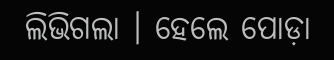ଲିଭିଗଲା । ହେଲେ ପୋଡ଼ା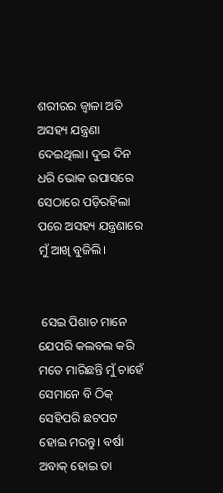ଶରୀରର ଜ୍ୱାଳା ଅତି ଅସହ୍ୟ ଯନ୍ତ୍ରଣା ଦେଇଥିଲା। ଦୁଇ ଦିନ ଧରି ଭୋକ ଉପାସରେ ସେଠାରେ ପଡ଼ିରହିଲା ପରେ ଅସହ୍ୟ ଯନ୍ତ୍ରଣାରେ ମୁଁ ଆଖି ବୁଜିଲି।


 ସେଇ ପିଶାଚ ମାନେ ଯେପରି କଲବଲ କରି ମତେ ମାରିଛନ୍ତି ମୁଁ ଚାହେଁ ସେମାନେ ବି ଠିକ୍ ସେହିପରି ଛଟପଟ ହୋଇ ମରନ୍ତୁ। ବର୍ଷା ଅବାକ୍ ହୋଇ ତା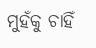ମୁହଁକୁ ଚାହିଁ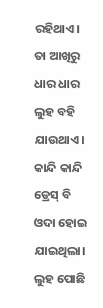ରହିଥାଏ। ତା ଆଖିରୁ ଧାର ଧାର ଲୁହ ବହି ଯାଉଥାଏ। କାନ୍ଦି କାନ୍ଦି ଡ୍ରେସ୍ ବି ଓଦା ହୋଇ ଯାଇଥିଲା। ଲୁହ ପୋଛି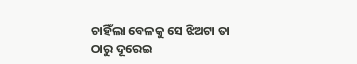ଚାହିଁଲା ବେଳକୁ ସେ ଝିଅଟା ତା ଠାରୁ ଦୂରେଇ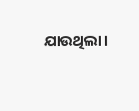ଯାଉଥିଲା।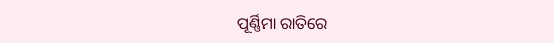ପୂର୍ଣ୍ଣିମା ରାତିରେ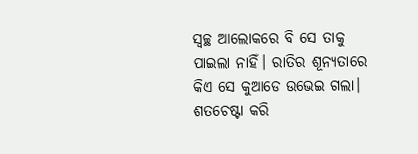ସ୍ୱଚ୍ଛ ଆଲୋକରେ ବି ସେ ତାକୁ ପାଇଲା ନାହିଁ। ରାତିର ଶୂନ୍ୟତାରେ କିଏ ସେ କୁଆଡେ ଉଭେଇ ଗଲା। ଶତଚେଷ୍ଟା କରି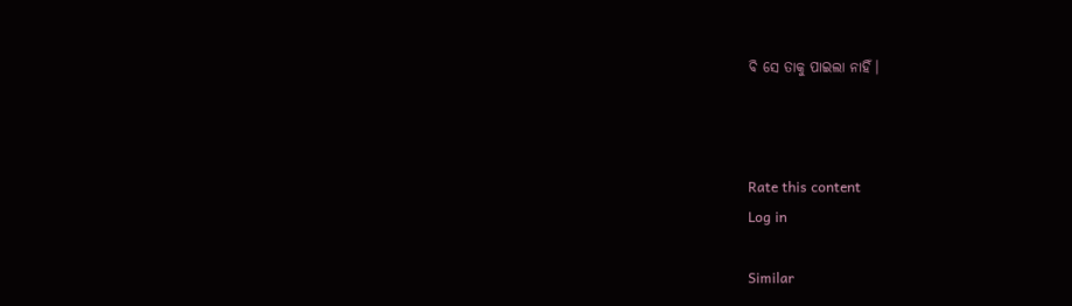ବି ସେ ତାକୁ ପାଇଲା ନାହିଁ।



Rate this content
Log in

Similar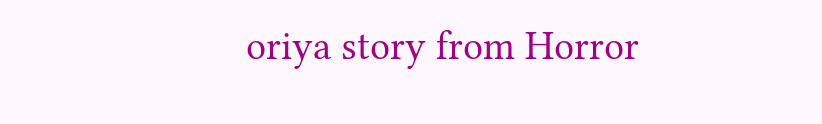oriya story from Horror